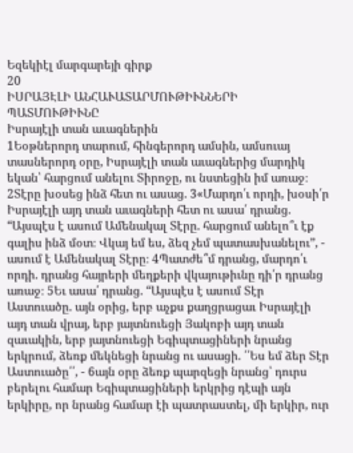Եզեկիէլ մարգարեյի գիրք
20
ԻՍՐԱՅԷԼԻ ԱՆՀԱՒԱՏԱՐՄՈՒԹԻՒՆՆԵՐԻ ՊԱՏՄՈՒԹԻՒՆԸ
Իսրայէլի տան աւագներին
1Եօթներորդ տարում, հինգերորդ ամսին, ամսուայ տասներորդ օրը, Իսրայէլի տան աւագներից մարդիկ եկան՝ հարցում անելու Տիրոջը, ու նստեցին իմ առաջ։
2Տէրը խօսեց ինձ հետ ու ասաց. 3«Մարդո՛ւ որդի, խօսի՛ր Իսրայէլի այդ տան աւագների հետ ու ասա՛ դրանց. “Այսպէս է ասում Ամենակալ Տէրը. հարցում անելո՞ւ էք գալիս ինձ մօտ։ Վկայ եմ ես, ձեզ չեմ պատասխանելու”, - ասում է Ամենակալ Տէրը։ 4Պատժե՞մ դրանց, մարդո՛ւ որդի. դրանց հայրերի մեղքերի վկայութիւնը դի՛ր դրանց առաջ։ 5Եւ ասա՛ դրանց. “Այսպէս է ասում Տէր Աստուածը. այն օրից, երբ աչքս քաղցրացաւ Իսրայէլի այդ տան վրայ, երբ յայտնուեցի Յակոբի այդ տան զաւակին, երբ յայտնուեցի Եգիպտացիների նրանց երկրում, ձեռք մեկնեցի նրանց ու ասացի. ՛՛Ես եմ ձեր Տէր Աստուածը՛՛, - 6այն օրը ձեռք պարզեցի նրանց՝ դուրս բերելու համար Եգիպտացիների երկրից դէպի այն երկիրը, որ նրանց համար էի պատրաստել, մի երկիր, ուր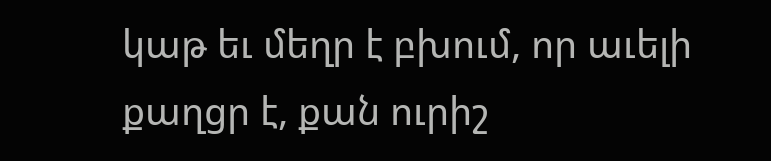կաթ եւ մեղր է բխում, որ աւելի քաղցր է, քան ուրիշ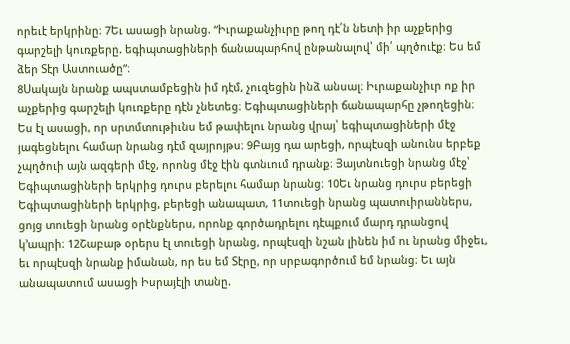որեւէ երկրինը։ 7Եւ ասացի նրանց. “Իւրաքանչիւրը թող դէ՛ն նետի իր աչքերից գարշելի կուռքերը. եգիպտացիների ճանապարհով ընթանալով՝ մի՛ պղծուէք։ Ես եմ ձեր Տէր Աստուածը”։
8Սակայն նրանք ապստամբեցին իմ դէմ, չուզեցին ինձ անսալ։ Իւրաքանչիւր ոք իր աչքերից գարշելի կուռքերը դէն չնետեց։ Եգիպտացիների ճանապարհը չթողեցին։ Ես էլ ասացի, որ սրտմտութիւնս եմ թափելու նրանց վրայ՝ եգիպտացիների մէջ յագեցնելու համար նրանց դէմ զայրոյթս։ 9Բայց դա արեցի, որպէսզի անունս երբեք չպղծուի այն ազգերի մէջ, որոնց մէջ էին գտնւում դրանք։ Յայտնուեցի նրանց մէջ՝ Եգիպտացիների երկրից դուրս բերելու համար նրանց։ 10Եւ նրանց դուրս բերեցի Եգիպտացիների երկրից, բերեցի անապատ, 11տուեցի նրանց պատուիրաններս, ցոյց տուեցի նրանց օրէնքներս, որոնք գործադրելու դէպքում մարդ դրանցով կ’ապրի։ 12Շաբաթ օրերս էլ տուեցի նրանց, որպէսզի նշան լինեն իմ ու նրանց միջեւ, եւ որպէսզի նրանք իմանան, որ ես եմ Տէրը, որ սրբագործում եմ նրանց։ Եւ այն անապատում ասացի Իսրայէլի տանը.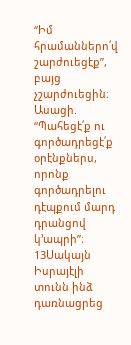“Իմ հրամաններո՛վ շարժուեցէք”, բայց չշարժուեցին։ Ասացի. “Պահեցէ՛ք ու գործադրեցէ՛ք օրէնքներս, որոնք գործադրելու դէպքում մարդ դրանցով կ’ապրի”։
13Սակայն Իսրայէլի տունն ինձ դառնացրեց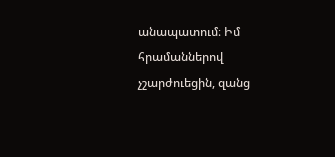անապատում։ Իմ հրամաններով չշարժուեցին, զանց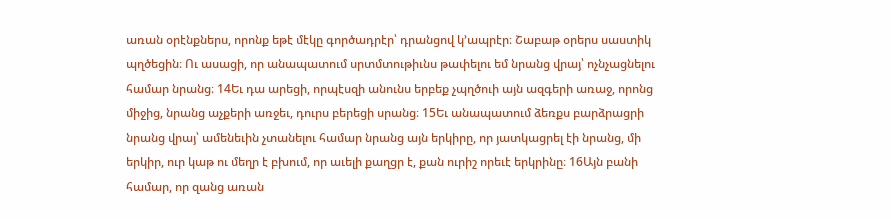առան օրէնքներս, որոնք եթէ մէկը գործադրէր՝ դրանցով կ’ապրէր։ Շաբաթ օրերս սաստիկ պղծեցին։ Ու ասացի, որ անապատում սրտմտութիւնս թափելու եմ նրանց վրայ՝ ոչնչացնելու համար նրանց։ 14Եւ դա արեցի, որպէսզի անունս երբեք չպղծուի այն ազգերի առաջ, որոնց միջից, նրանց աչքերի առջեւ, դուրս բերեցի սրանց։ 15Եւ անապատում ձեռքս բարձրացրի նրանց վրայ՝ ամենեւին չտանելու համար նրանց այն երկիրը, որ յատկացրել էի նրանց, մի երկիր, ուր կաթ ու մեղր է բխում, որ աւելի քաղցր է, քան ուրիշ որեւէ երկրինը։ 16Այն բանի համար, որ զանց առան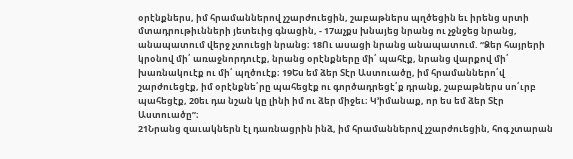օրէնքներս, իմ հրամաններով չշարժուեցին, շաբաթներս պղծեցին եւ իրենց սրտի մտադրութիւնների յետեւից գնացին, - 17աչքս խնայեց նրանց ու չջնջեց նրանց, անապատում վերջ չտուեցի նրանց։ 18Ու ասացի նրանց անապատում. “Ձեր հայրերի կրօնով մի՛ առաջնորդուէք, նրանց օրէնքները մի՛ պահէք, նրանց վարքով մի՛ խառնակուէք ու մի՛ պղծուէք։ 19Ես եմ ձեր Տէր Աստուածը, իմ հրամաններո՛վ շարժուեցէք, իմ օրէնքնե՛րը պահեցէք ու գործադրեցէ՛ք դրանք, շաբաթներս սո՛ւրբ պահեցէք, 20եւ դա նշան կը լինի իմ ու ձեր միջեւ։ Կ’իմանաք, որ ես եմ ձեր Տէր Աստուածը”։
21Նրանց զաւակներն էլ դառնացրին ինձ, իմ հրամաններով չշարժուեցին, հոգ չտարան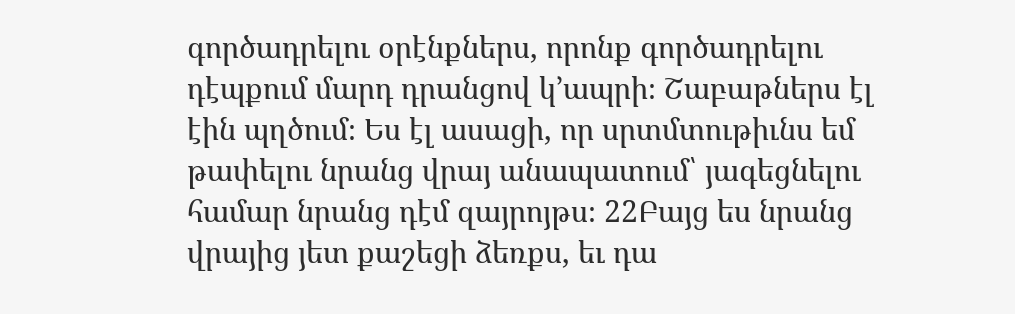գործադրելու օրէնքներս, որոնք գործադրելու դէպքում մարդ դրանցով կ’ապրի։ Շաբաթներս էլ էին պղծում։ Ես էլ ասացի, որ սրտմտութիւնս եմ թափելու նրանց վրայ անապատում՝ յագեցնելու համար նրանց դէմ զայրոյթս։ 22Բայց ես նրանց վրայից յետ քաշեցի ձեռքս, եւ դա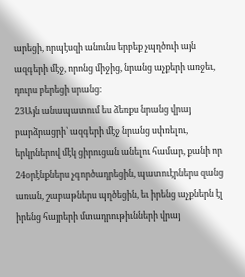արեցի, որպէսզի անունս երբեք չպղծուի այն ազգերի մէջ, որոնց միջից, նրանց աչքերի առջեւ, դուրս բերեցի սրանց։
23Այն անապատում ես ձեռքս նրանց վրայ բարձրացրի՝ ազգերի մէջ նրանց սփռելու, երկրներով մէկ ցիրուցան անելու համար, քանի որ 24օրէնքներս չգործադրեցին, պատուէրներս զանց առան, շաբաթներս պղծեցին, եւ իրենց աչքներն էլ իրենց հայրերի մտադրութիւնների վրայ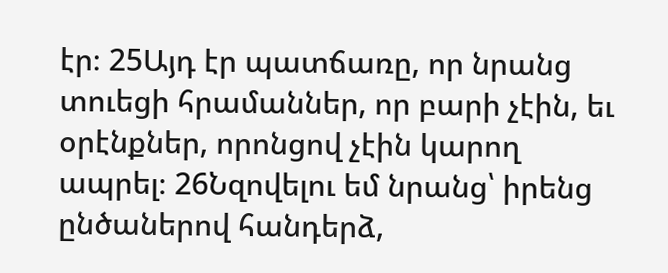էր։ 25Այդ էր պատճառը, որ նրանց տուեցի հրամաններ, որ բարի չէին, եւ օրէնքներ, որոնցով չէին կարող ապրել։ 26Նզովելու եմ նրանց՝ իրենց ընծաներով հանդերձ,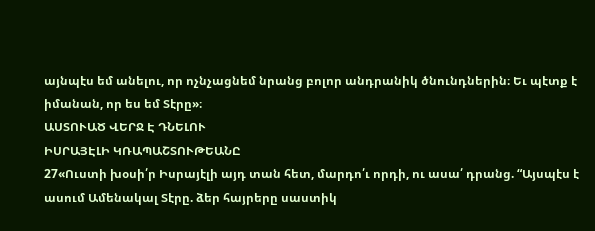այնպէս եմ անելու, որ ոչնչացնեմ նրանց բոլոր անդրանիկ ծնունդներին։ Եւ պէտք է իմանան, որ ես եմ Տէրը»։
ԱՍՏՈՒԱԾ ՎԵՐՋ Է ԴՆԵԼՈՒ
ԻՍՐԱՅԷԼԻ ԿՌԱՊԱՇՏՈՒԹԵԱՆԸ
27«Ուստի խօսի՛ր Իսրայէլի այդ տան հետ, մարդո՛ւ որդի, ու ասա՛ դրանց. “Այսպէս է ասում Ամենակալ Տէրը. ձեր հայրերը սաստիկ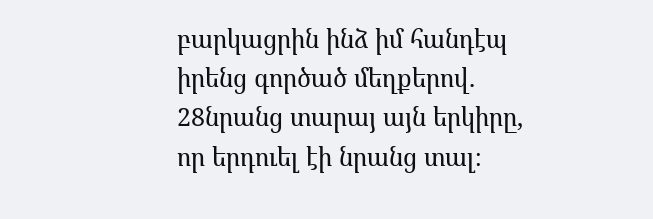բարկացրին ինձ իմ հանդէպ իրենց գործած մեղքերով. 28նրանց տարայ այն երկիրը, որ երդուել էի նրանց տալ։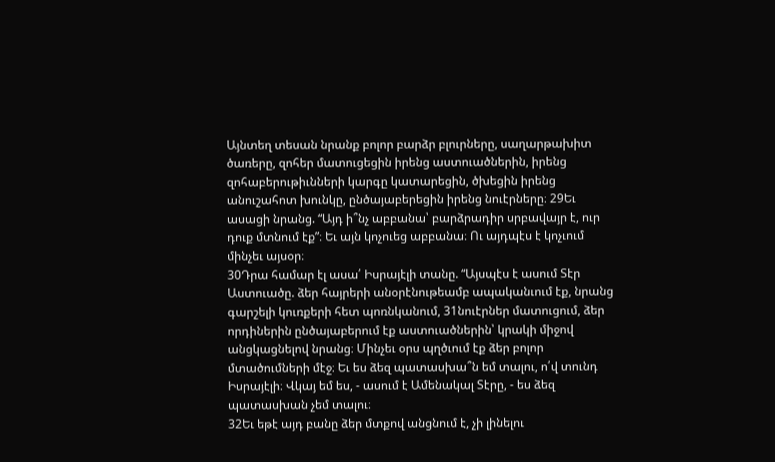Այնտեղ տեսան նրանք բոլոր բարձր բլուրները, սաղարթախիտ ծառերը, զոհեր մատուցեցին իրենց աստուածներին, իրենց զոհաբերութիւնների կարգը կատարեցին, ծխեցին իրենց անուշահոտ խունկը, ընծայաբերեցին իրենց նուէրները։ 29Եւ ասացի նրանց. “Այդ ի՞նչ աբբանա՝ բարձրադիր սրբավայր է, ուր դուք մտնում էք”։ Եւ այն կոչուեց աբբանա։ Ու այդպէս է կոչւում մինչեւ այսօր։
30Դրա համար էլ ասա՛ Իսրայէլի տանը. “Այսպէս է ասում Տէր Աստուածը. ձեր հայրերի անօրէնութեամբ ապականւում էք, նրանց գարշելի կուռքերի հետ պոռնկանում, 31նուէրներ մատուցում, ձեր որդիներին ընծայաբերում էք աստուածներին՝ կրակի միջով անցկացնելով նրանց։ Մինչեւ օրս պղծւում էք ձեր բոլոր մտածումների մէջ։ Եւ ես ձեզ պատասխա՞ն եմ տալու, ո՛վ տունդ Իսրայէլի։ Վկայ եմ ես, - ասում է Ամենակալ Տէրը, - ես ձեզ պատասխան չեմ տալու։
32Եւ եթէ այդ բանը ձեր մտքով անցնում է, չի լինելու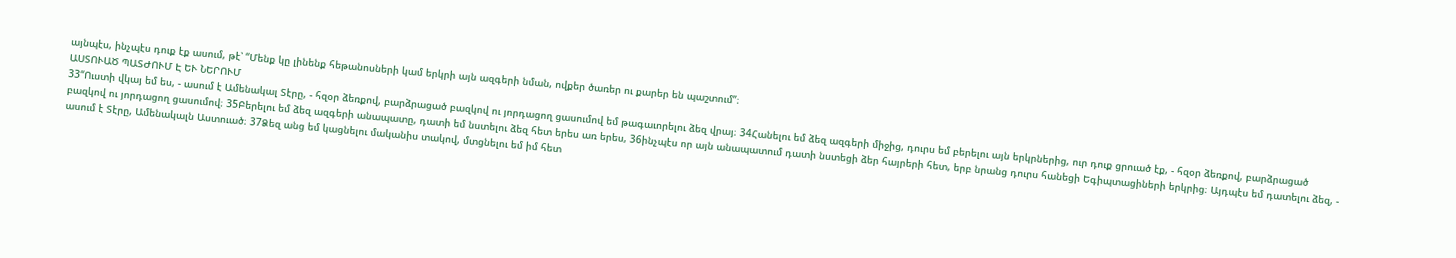այնպէս, ինչպէս դուք էք ասում, թէ՝ “Մենք կը լինենք հեթանոսների կամ երկրի այն ազգերի նման, ովքեր ծառեր ու քարեր են պաշտում”։
ԱՍՏՈՒԱԾ ՊԱՏԺՈՒՄ Է ԵՒ ՆԵՐՈՒՄ
33“Ուստի վկայ եմ ես, - ասում է Ամենակալ Տէրը, - հզօր ձեռքով, բարձրացած բազկով ու յորդացող ցասումով եմ թագաւորելու ձեզ վրայ։ 34Հանելու եմ ձեզ ազգերի միջից, դուրս եմ բերելու այն երկրներից, ուր դուք ցրուած էք, - հզօր ձեռքով, բարձրացած բազկով ու յորդացող ցասումով։ 35Բերելու եմ ձեզ ազգերի անապատը, դատի եմ նստելու ձեզ հետ երես առ երես, 36ինչպէս որ այն անապատում դատի նստեցի ձեր հայրերի հետ, երբ նրանց դուրս հանեցի Եգիպտացիների երկրից։ Այդպէս եմ դատելու ձեզ, - ասում է Տէրը, Ամենակալն Աստուած։ 37Ձեզ անց եմ կացնելու մականիս տակով, մտցնելու եմ իմ հետ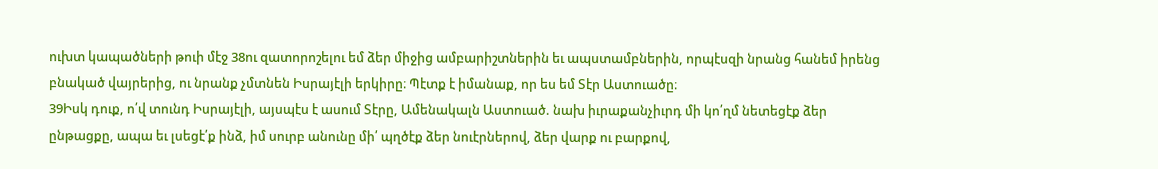ուխտ կապածների թուի մէջ 38ու զատորոշելու եմ ձեր միջից ամբարիշտներին եւ ապստամբներին, որպէսզի նրանց հանեմ իրենց բնակած վայրերից, ու նրանք չմտնեն Իսրայէլի երկիրը։ Պէտք է իմանաք, որ ես եմ Տէր Աստուածը։
39Իսկ դուք, ո՛վ տունդ Իսրայէլի, այսպէս է ասում Տէրը, Ամենակալն Աստուած. նախ իւրաքանչիւրդ մի կո՛ղմ նետեցէք ձեր ընթացքը, ապա եւ լսեցէ՛ք ինձ, իմ սուրբ անունը մի՛ պղծէք ձեր նուէրներով, ձեր վարք ու բարքով,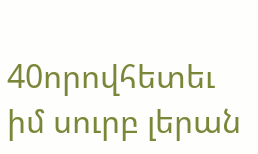40որովհետեւ իմ սուրբ լերան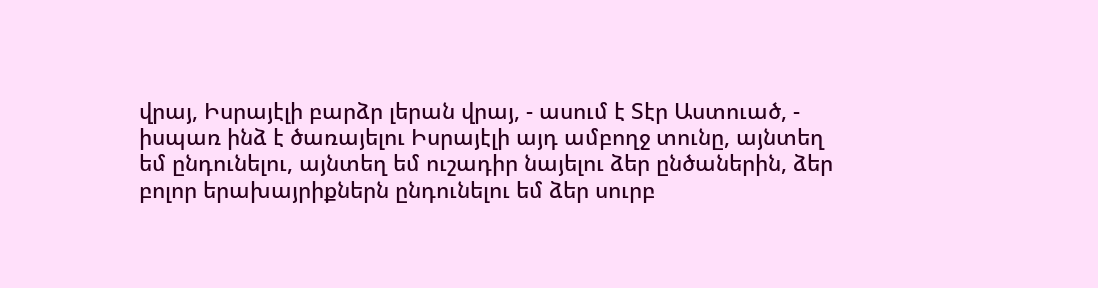վրայ, Իսրայէլի բարձր լերան վրայ, - ասում է Տէր Աստուած, - իսպառ ինձ է ծառայելու Իսրայէլի այդ ամբողջ տունը, այնտեղ եմ ընդունելու, այնտեղ եմ ուշադիր նայելու ձեր ընծաներին, ձեր բոլոր երախայրիքներն ընդունելու եմ ձեր սուրբ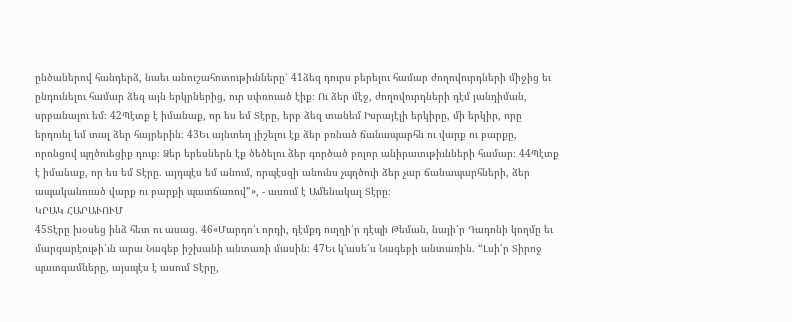ընծաներով հանդերձ, նաեւ անուշահոտութիւնները՝ 41ձեզ դուրս բերելու համար ժողովուրդների միջից եւ ընդունելու համար ձեզ այն երկրներից, ուր սփռուած էիք։ Ու ձեր մէջ, ժողովուրդների դէմ յանդիման, սրբանալու եմ։ 42Պէտք է իմանաք, որ ես եմ Տէրը, երբ ձեզ տանեմ Իսրայէլի երկիրը, մի երկիր, որը երդուել եմ տալ ձեր հայրերին։ 43Եւ այնտեղ յիշելու էք ձեր բռնած ճանապարհն ու վարք ու բարքը, որոնցով պղծուեցիք դուք։ Ձեր երեսներն էք ծեծելու ձեր գործած բոլոր անիրաւութիւնների համար։ 44Պէտք է իմանաք, որ ես եմ Տէրը. այդպէս եմ անում, որպէսզի անունս չպղծուի ձեր չար ճանապարհների, ձեր ապականուած վարք ու բարքի պատճառով”», - ասում է Ամենակալ Տէրը։
ԿՐԱԿ ՀԱՐԱՒՈՒՄ
45Տէրը խօսեց ինձ հետ ու ասաց. 46«Մարդո՛ւ որդի, դէմքդ ուղղի՛ր դէպի Թեման, նայի՛ր Դադոնի կողմը եւ մարգարէութի՛ւն արա Նագեբ իշխանի անտառի մասին։ 47Եւ կ’ասե՛ս Նագեբի անտառին. “Լսի՛ր Տիրոջ պատգամները, այսպէս է ասում Տէրը,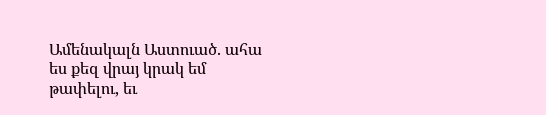Ամենակալն Աստուած. ահա ես քեզ վրայ կրակ եմ թափելու, եւ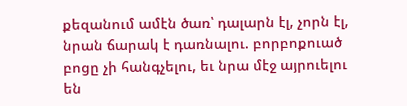քեզանում ամէն ծառ՝ դալարն էլ, չորն էլ, նրան ճարակ է դառնալու. բորբոքուած բոցը չի հանգչելու, եւ նրա մէջ այրուելու են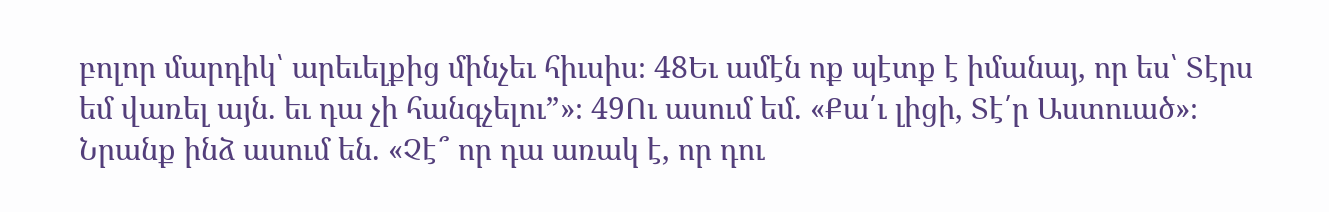բոլոր մարդիկ՝ արեւելքից մինչեւ հիւսիս։ 48Եւ ամէն ոք պէտք է իմանայ, որ ես՝ Տէրս եմ վառել այն. եւ դա չի հանգչելու”»։ 49Ու ասում եմ. «Քա՛ւ լիցի, Տէ՛ր Աստուած»։ Նրանք ինձ ասում են. «Չէ՞ որ դա առակ է, որ դու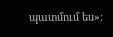պատմում ես»։